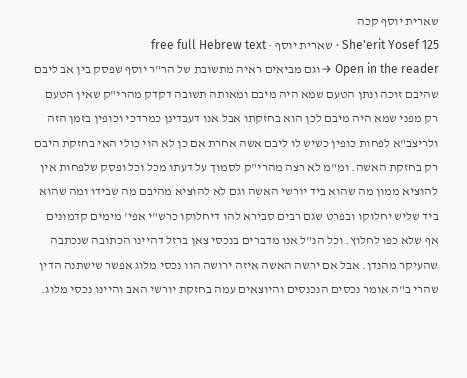שארית יוסף קכה
She'erit Yosef 125 · שארית יוסף · free full Hebrew text
Open in the reader →וגם מביאים ראיה מתשובת של הר"ר יוסף שפסק בין אב ליבם שהיבם זוכה ונתן הטעם שמא היה מיבם ומאותה תשובה דקדק מהרי"ק שאין הטעם רק מפני שמא היה מיבם לכן הוא בחזקתו אבל אנו דעבדינן כמרדכי וכופין בזמן הזה ולריצב"א לפחות כופין כשיש לו ליבם אשה אחרת אם כן לא הוי כולי האי בחזקת היבם רק בחזקת האשה. ומ"מ לא רצה מהרי"ק לסמוך על דעתו מכל וכל ופסק שלפחות אין להוציא ממון מה שהוא ביד יורשי האשה וגם לא להוציא מהיבם מה שבידו ומה שהוא ביד שליש יחלוקו ובפרט שגם רבים סבירא להו דיחלוקו כרש"י אפי' מימים קדמונים אף שלא כפו לחלוץ. וכל הנ"ל אנו מדברים בנכסי צאן ברזל דהיינו הכתובה שנכתבה שהעיקר מהנדן. אבל אם ירשה האשה איזה ירושה הוו נכסי מלוג אפשר שישתנה הדין שהרי ב"ה אומר נכסים הנכנסים והיוצאים עמה בחזקת יורשי האב והיינו נכסי מלוג.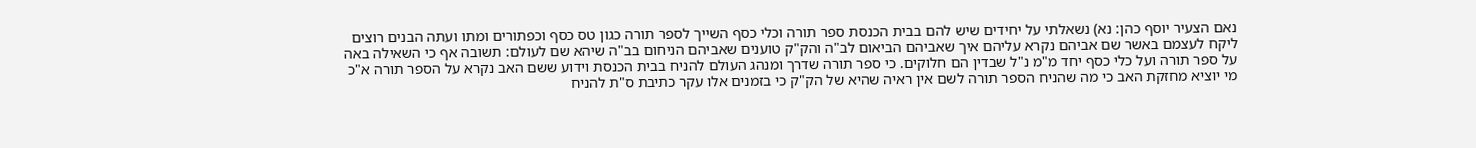נאם הצעיר יוסף כהן: נא) נשאלתי על יחידים שיש להם בבית הכנסת ספר תורה וכלי כסף השייך לספר תורה כגון טס כסף וכפתורים ומתו ועתה הבנים רוצים ליקח לעצמם באשר שם אביהם נקרא עליהם איך שאביהם הביאום לב"ה והק"ק טוענים שאביהם הניחום בב"ה שיהא שם לעולם: תשובה אף כי השאילה באה על ספר תורה ועל כלי כסף יחד מ"מ נ"ל שבדין הם חלוקים. כי ספר תורה שדרך ומנהג העולם להניח בבית הכנסת וידוע ששם האב נקרא על הספר תורה א"כ מי יוציא מחזקת האב כי מה שהניח הספר תורה לשם אין ראיה שהיא של הק"ק כי בזמנים אלו עקר כתיבת ס"ת להניח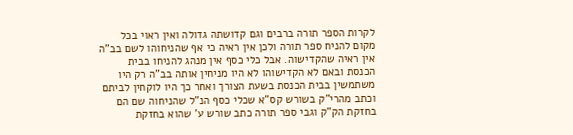לקרות הספר תורה ברבים וגם קדושתה גדולה ואין ראוי בכל מקום להניח ספר תורה ולכן אין ראיה כי אף שהניחוהו לשם בב"ה אין ראיה שהקדישוה. אבל כלי כסף אין מנהג להניחו בבית הכנסת ובאם לא הקדישוהו לא היו מניחין אותה בב"ה רק היו משתמשין בבית הכנסת בשעת הצורך ואחר כך היו לוקחין לביתם וכתב מהרי"ק בשורש קס"א שכלי כסף הנ"ל שהניחוה שם הם בחזקת הק"ק וגבי ספר תורה כתב שורש ע' שהוא בחזקת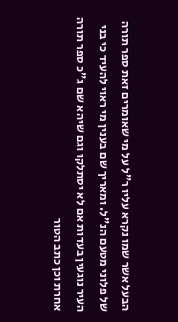הבעל אשר שמו נקרא עליו ר"ל על מי שאומרים זאת ספר תורה של פלוני מטעם הנ"ל. ומאריך שם בענין מי ראוי להעיד כי בני העיר נוגעין בעדות אם לא יסתלקו וגם שיהא שם ג"כ ספר תורה אחרת וכן כתב הטור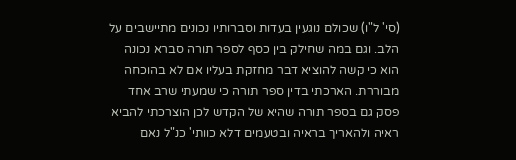(סי' ל"ו) שכולם נוגעין בעדות וסברותיו נכונים מתיישבים על הלב. וגם במה שחילק בין כסף לספר תורה סברא נכונה הוא כי קשה להוציא דבר מחזקת בעליו אם לא בהוכחה מבוררת. הארכתי בדין ספר תורה כי שמעתי שרב אחד פסק גם בספר תורה שהיא של הקדש לכן הוצרכתי להביא ראיה ולהאריך בראיה ובטעמים דלא כוותי' כנ"ל נאם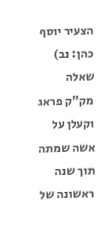הצעיר יוסף כהן: נב) שאלה מק"ק פראג וקעלן על אשה שמתה תוך שנה ראשונה של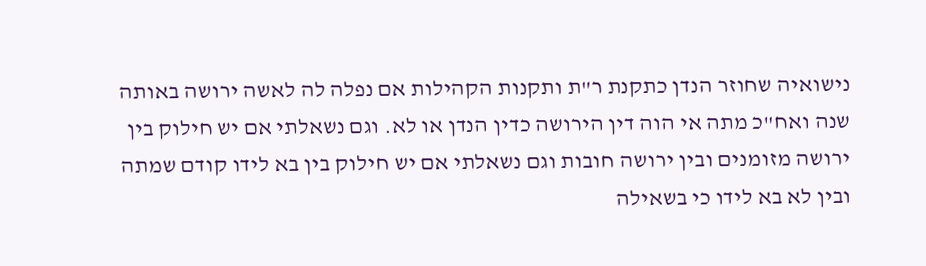נישואיה שחוזר הנדן כתקנת ר"ת ותקנות הקהילות אם נפלה לה לאשה ירושה באותה שנה ואח"כ מתה אי הוה דין הירושה כדין הנדן או לא. וגם נשאלתי אם יש חילוק בין ירושה מזומנים ובין ירושה חובות וגם נשאלתי אם יש חילוק בין בא לידו קודם שמתה ובין לא בא לידו כי בשאילה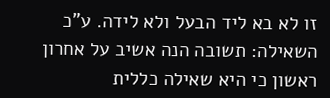זו לא בא ליד הבעל ולא לידה. ע"כ השאילה: תשובה הנה אשיב על אחרון ראשון כי היא שאילה כללית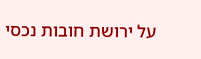על ירושת חובות נכסי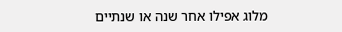מלוג אפילו אחר שנה או שנתיים